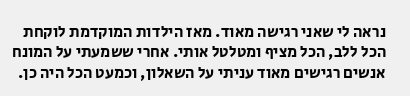נראה לי שאני רגישה מאוד. מאז הילדות המוקדמת לוקחת הכל ללב, הכל מציף ומטלטל אותי. אחרי ששמעתי על המונח אנשים רגישים מאוד עניתי על השאלון, וכמעט הכל היה כן.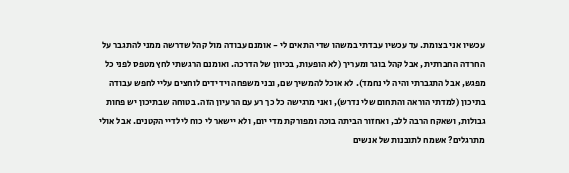עכשיו אני בצומת. עד עכשיו עבדתי במשהו שדי התאים לי - אומנם עבודה מול קהל שדרשה ממני להתגבר על החרדה החברתית, אבל קהל בוגר ומעריך (לא הופעות, בכיוון של הדרכה. ואומנם הרגשתי לחץ מטפס לפני כל מפגש, אבל התגברתי והיה לי נחמד). לא אוכל להמשיך שם, ובני משפחה וידידים לוחצים עליי לחפש עבודה בתיכון (למדתי הוראה והתחום שלי נדרש), ואני מרגישה כל כך רע עם הרעיון הזה. בטוחה שבתיכון יש פחות גבולות, ושאקח הרבה ללב, ואחזור הביתה בוכה ומפורקת מדי יום, ולא יישאר לי כוח לילדיי הקטנים. אבל אולי מתרגלים? אשמח לתובנות של אנשים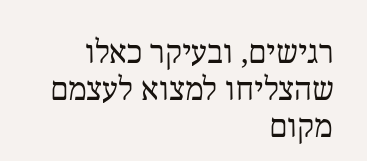רגישים, ובעיקר כאלו שהצליחו למצוא לעצמם מקום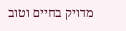מדויק בחיים וטוב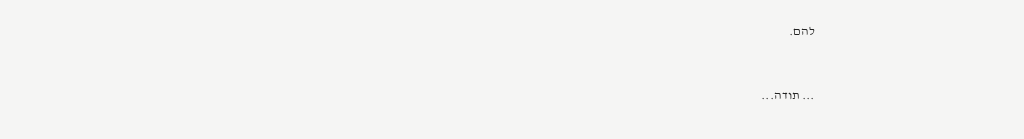להם.


... תודה...